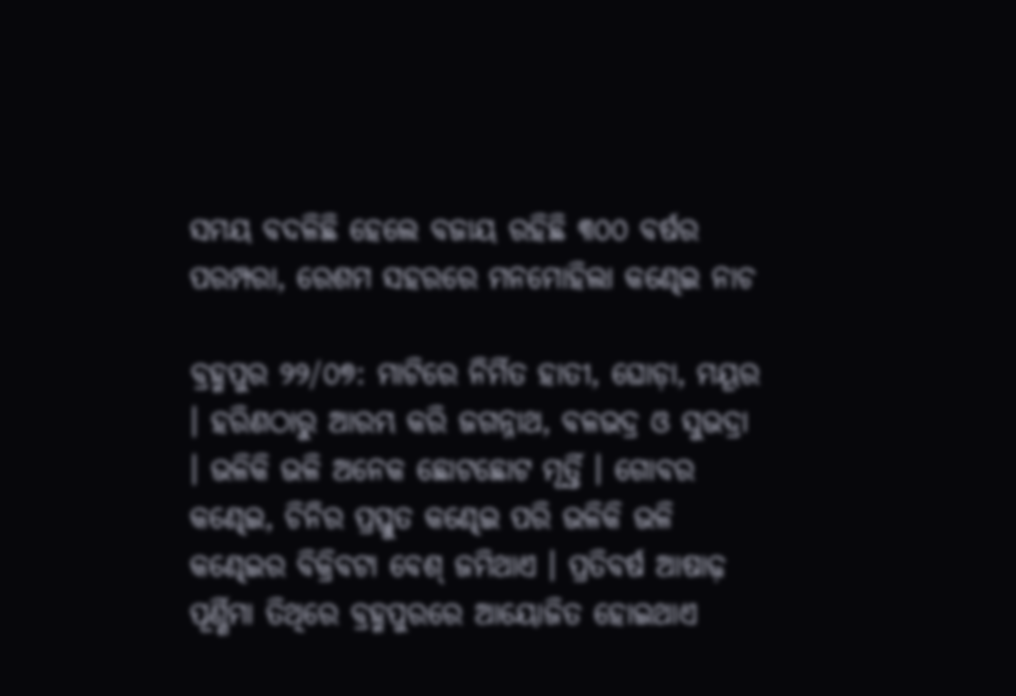ସମୟ ବଦଳିଛି ହେଲେ ବଜାୟ ରହିଛି ୩୦୦ ବର୍ଷର ପରମ୍ପରା, ରେଶମ ସହରରେ ମନମୋହିଲା କଣ୍ଢେଇ ନାଚ

ବ୍ରହ୍ମପୁର ୨୨/୦୭: ମାଟିରେ ନିର୍ମିତ ହାତୀ, ଘୋଡ଼ା, ମୟୂର । ହରିଣଠାରୁ ଆରମ୍ଭ କରି ଜଗନ୍ନାଥ, ବଳଭଦ୍ର ଓ ସୁଭଦ୍ରା । ଭଳିକି ଭଳି ଅନେକ ଛୋଟଛୋଟ ମୂର୍ତ୍ତି । ଗୋବର କଣ୍ଢେଇ, ଚିନିର ପ୍ରସ୍ତୁତ କଣ୍ଢେଇ ପରି ଭଳିକି ଭଳି କଣ୍ଢେଇର ବିକ୍ରିବଟା ବେଶ୍ ଜମିଥାଏ । ପ୍ରତିବର୍ଷ ଆଷାଢ଼ ପୂର୍ଣ୍ଣିମା ତିଥିରେ ବ୍ରହ୍ମପୁରରେ ଆୟୋଜିତ ହୋଇଥାଏ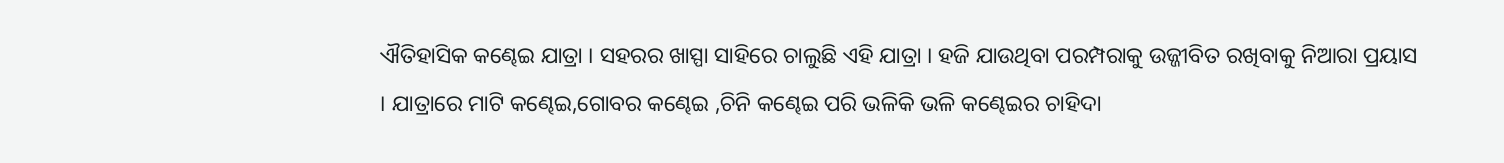ଐତିହାସିକ କଣ୍ଢେଇ ଯାତ୍ରା । ସହରର ଖାସ୍ପା ସାହିରେ ଚାଲୁଛି ଏହି ଯାତ୍ରା । ହଜି ଯାଉଥିବା ପରମ୍ପରାକୁ ଉଜ୍ଜୀବିତ ରଖିବାକୁ ନିଆରା ପ୍ରୟାସ । ଯାତ୍ରାରେ ମାଟି କଣ୍ଢେଇ,ଗୋବର କଣ୍ଢେଇ ,ଚିନି କଣ୍ଢେଇ ପରି ଭଳିକି ଭଳି କଣ୍ଢେଇର ଚାହିଦା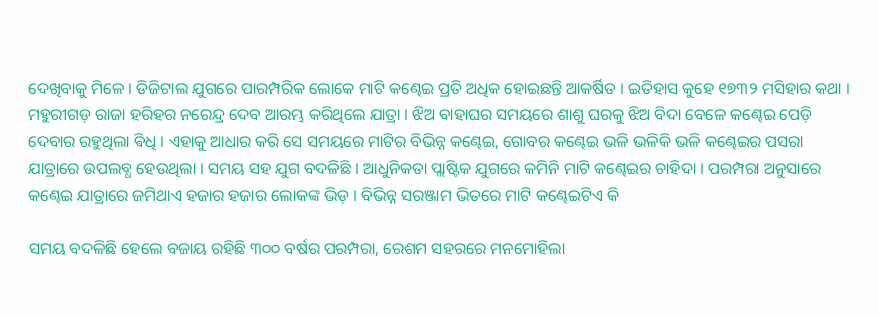ଦେଖିବାକୁ ମିଳେ । ଡିଜିଟାଲ ଯୁଗରେ ପାରମ୍ପରିକ ଲୋକେ ମାଟି କଣ୍ଢେଇ ପ୍ରତି ଅଧିକ ହୋଇଛନ୍ତି ଆକର୍ଷିତ । ଇତିହାସ କୁହେ ୧୭୩୨ ମସିହାର କଥା । ମହୁରୀଗଡ଼ ରାଜା ହରିହର ନରେନ୍ଦ୍ର ଦେବ ଆରମ୍ଭ କରିଥିଲେ ଯାତ୍ରା । ଝିଅ ବାହାଘର ସମୟରେ ଶାଶୁ ଘରକୁ ଝିଅ ବିଦା ବେଳେ କଣ୍ଢେଇ ପେଡ଼ି ଦେବାର ରହୁଥିଲା ଵିଧି । ଏହାକୁ ଆଧାର କରି ସେ ସମୟରେ ମାଟିର ବିଭିନ୍ନ କଣ୍ଢେଇ, ଗୋବର କଣ୍ଢେଇ ଭଳି ଭଳିକି ଭଳି କଣ୍ଢେଇର ପସରା ଯାତ୍ରାରେ ଉପଲବ୍ଧ ହେଉଥିଲା । ସମୟ ସହ ଯୁଗ ବଦଳିଛି । ଆଧୁନିକତା ପ୍ଲାଷ୍ଟିକ ଯୁଗରେ କମିନି ମାଟି କଣ୍ଢେଇର ଚାହିଦା । ପରମ୍ପରା ଅନୁସାରେ କଣ୍ଢେଇ ଯାତ୍ରାରେ ଜମିଥାଏ ହଜାର ହଜାର ଲୋକଙ୍କ ଭିଡ଼ । ବିଭିନ୍ନ ସରଞ୍ଜାମ ଭିତରେ ମାଟି କଣ୍ଢେଇଟିଏ କି

ସମୟ ବଦଳିଛି ହେଲେ ବଜାୟ ରହିଛି ୩୦୦ ବର୍ଷର ପରମ୍ପରା, ରେଶମ ସହରରେ ମନମୋହିଲା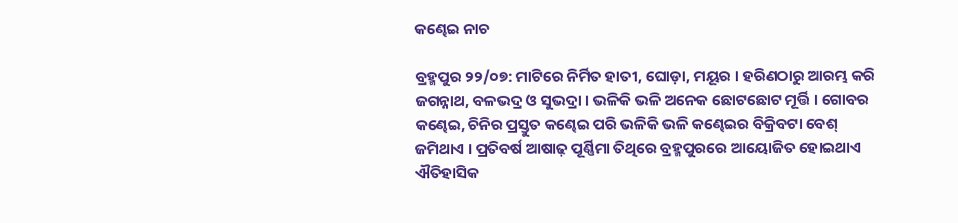କଣ୍ଢେଇ ନାଚ

ବ୍ରହ୍ମପୁର ୨୨/୦୭: ମାଟିରେ ନିର୍ମିତ ହାତୀ, ଘୋଡ଼ା, ମୟୂର । ହରିଣଠାରୁ ଆରମ୍ଭ କରି ଜଗନ୍ନାଥ, ବଳଭଦ୍ର ଓ ସୁଭଦ୍ରା । ଭଳିକି ଭଳି ଅନେକ ଛୋଟଛୋଟ ମୂର୍ତ୍ତି । ଗୋବର କଣ୍ଢେଇ, ଚିନିର ପ୍ରସ୍ତୁତ କଣ୍ଢେଇ ପରି ଭଳିକି ଭଳି କଣ୍ଢେଇର ବିକ୍ରିବଟା ବେଶ୍ ଜମିଥାଏ । ପ୍ରତିବର୍ଷ ଆଷାଢ଼ ପୂର୍ଣ୍ଣିମା ତିଥିରେ ବ୍ରହ୍ମପୁରରେ ଆୟୋଜିତ ହୋଇଥାଏ ଐତିହାସିକ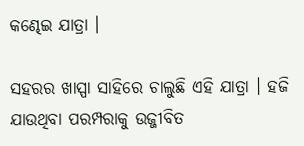କଣ୍ଢେଇ ଯାତ୍ରା ।

ସହରର ଖାସ୍ପା ସାହିରେ ଚାଲୁଛି ଏହି ଯାତ୍ରା । ହଜି ଯାଉଥିବା ପରମ୍ପରାକୁ ଉଜ୍ଜୀବିତ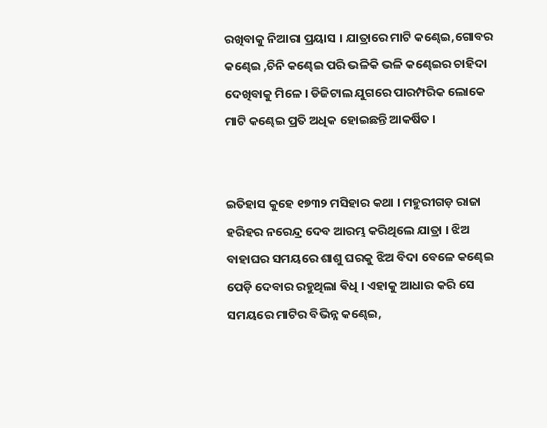ରଖିବାକୁ ନିଆରା ପ୍ରୟାସ । ଯାତ୍ରାରେ ମାଟି କଣ୍ଢେଇ,ଗୋବର କଣ୍ଢେଇ ,ଚିନି କଣ୍ଢେଇ ପରି ଭଳିକି ଭଳି କଣ୍ଢେଇର ଚାହିଦା ଦେଖିବାକୁ ମିଳେ । ଡିଜିଟାଲ ଯୁଗରେ ପାରମ୍ପରିକ ଲୋକେ ମାଟି କଣ୍ଢେଇ ପ୍ରତି ଅଧିକ ହୋଇଛନ୍ତି ଆକର୍ଷିତ ।


ଇତିହାସ କୁହେ ୧୭୩୨ ମସିହାର କଥା । ମହୁରୀଗଡ଼ ରାଜା ହରିହର ନରେନ୍ଦ୍ର ଦେବ ଆରମ୍ଭ କରିଥିଲେ ଯାତ୍ରା । ଝିଅ ବାହାଘର ସମୟରେ ଶାଶୁ ଘରକୁ ଝିଅ ବିଦା ବେଳେ କଣ୍ଢେଇ ପେଡ଼ି ଦେବାର ରହୁଥିଲା ଵିଧି । ଏହାକୁ ଆଧାର କରି ସେ ସମୟରେ ମାଟିର ବିଭିନ୍ନ କଣ୍ଢେଇ,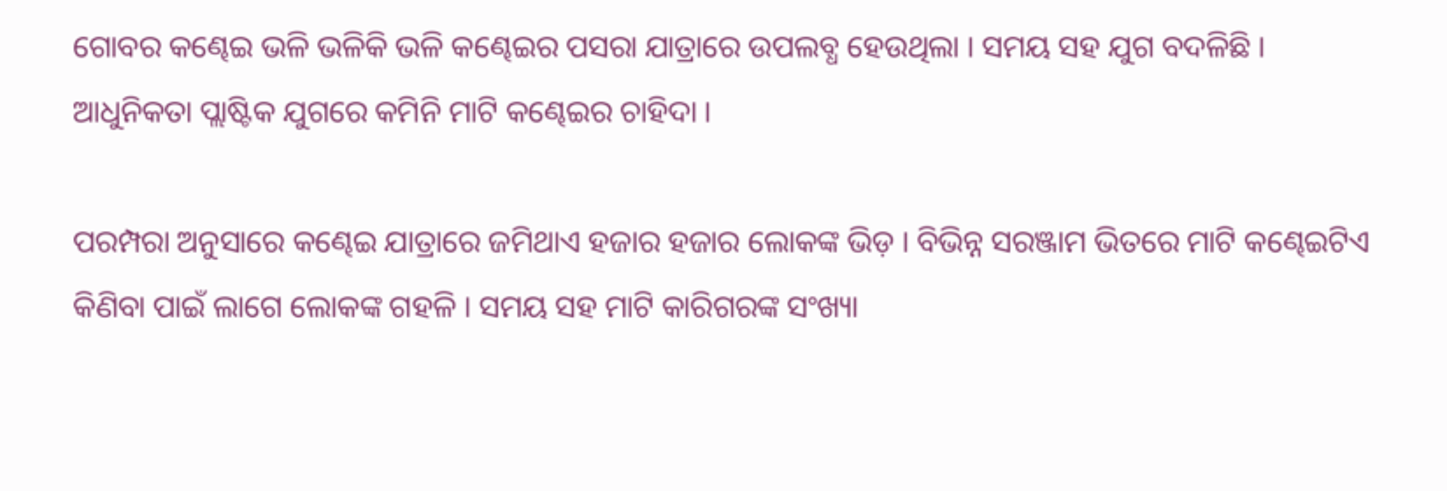ଗୋବର କଣ୍ଢେଇ ଭଳି ଭଳିକି ଭଳି କଣ୍ଢେଇର ପସରା ଯାତ୍ରାରେ ଉପଲବ୍ଧ ହେଉଥିଲା । ସମୟ ସହ ଯୁଗ ବଦଳିଛି । ଆଧୁନିକତା ପ୍ଲାଷ୍ଟିକ ଯୁଗରେ କମିନି ମାଟି କଣ୍ଢେଇର ଚାହିଦା ।

ପରମ୍ପରା ଅନୁସାରେ କଣ୍ଢେଇ ଯାତ୍ରାରେ ଜମିଥାଏ ହଜାର ହଜାର ଲୋକଙ୍କ ଭିଡ଼ । ବିଭିନ୍ନ ସରଞ୍ଜାମ ଭିତରେ ମାଟି କଣ୍ଢେଇଟିଏ କିଣିବା ପାଇଁ ଲାଗେ ଲୋକଙ୍କ ଗହଳି । ସମୟ ସହ ମାଟି କାରିଗରଙ୍କ ସଂଖ୍ୟା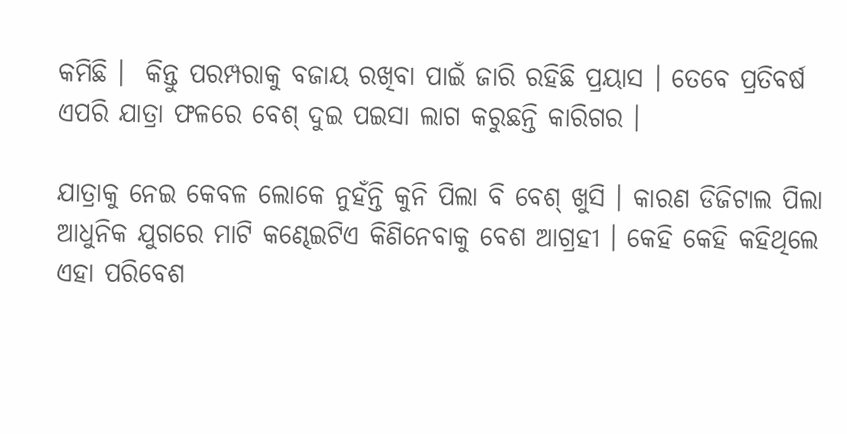କମିଛି ।  କିନ୍ତୁ ପରମ୍ପରାକୁ ବଜାୟ ରଖିବା ପାଇଁ ଜାରି ରହିଛି ପ୍ରୟାସ । ତେବେ ପ୍ରତିବର୍ଷ ଏପରି ଯାତ୍ରା ଫଳରେ ବେଶ୍ ଦୁଇ ପଇସା ଲାଗ କରୁଛନ୍ତି କାରିଗର ।

ଯାତ୍ରାକୁ ନେଇ କେବଳ ଲୋକେ ନୁହଁନ୍ତି କୁନି ପିଲା ବି ବେଶ୍ ଖୁସି । କାରଣ ଡିଜିଟାଲ ପିଲା ଆଧୁନିକ ଯୁଗରେ ମାଟି କଣ୍ଢେଇଟିଏ କିଣିନେବାକୁ ବେଶ ଆଗ୍ରହୀ । କେହି କେହି କହିଥିଲେ ଏହା ପରିବେଶ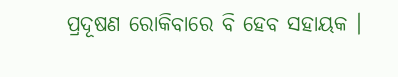ପ୍ରଦୂଷଣ ରୋକିବାରେ ବି ହେବ ସହାୟକ ।